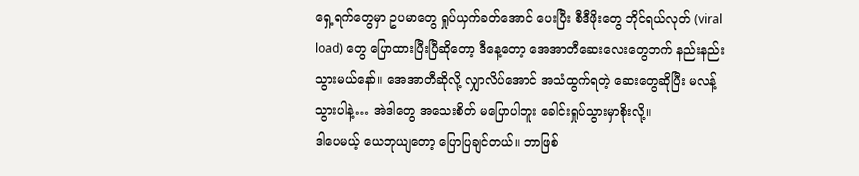ရှေ့ရက်တွေမှာ ဥပမာတွေ ရှုပ်ယှက်ခတ်အောင် ပေးပြီး စီဒီဖိုးတွေ ဘိုင်ရယ်လုတ် (viral load) တွေ ပြောထားပြီးပြီဆိုတော့ ဒီနေ့တော့ အေအာတီဆေးလေးတွေဘက် နည်းနည်းသွားမယ်နော်။ အေအာတီဆိုလို့ လျှာလိပ်အောင် အသံထွက်ရတဲ့ ဆေးတွေဆိုပြီး မလန့်သွားပါနဲ့… အဲဒါတွေ အသေးစိတ် မပြောပါဘူး ခေါင်းရှုပ်သွားမှာစိုးလို့။
ဒါပေမယ့် ယေဘုယျတော့ ပြောပြချင်တယ်။ ဘာဖြစ်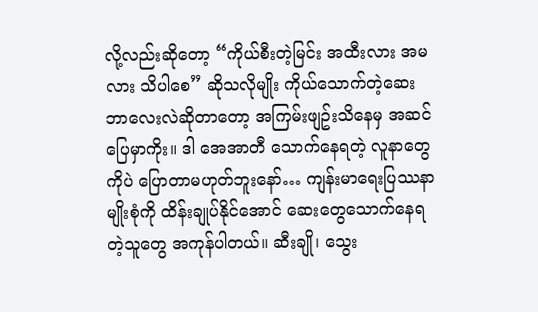လို့လည်းဆိုတော့ “ကိုယ်စီးတဲ့မြင်း အထီးလား အမလား သိပါစေ” ဆိုသလိုမျိုး ကိုယ်သောက်တဲ့ဆေး ဘာလေးလဲဆိုတာတော့ အကြမ်းဖျဥ်းသိနေမှ အဆင်ပြေမှာကိုး။ ဒါ အေအာတီ သောက်နေရတဲ့ လူနာတွေကိုပဲ ပြောတာမဟုတ်ဘူးနော်… ကျန်းမာရေးပြဿနာမျိုးစုံကို ထိန်းချုပ်နိုင်အောင် ဆေးတွေသောက်နေရတဲ့သူတွေ အကုန်ပါတယ်။ ဆီးချို၊ သွေး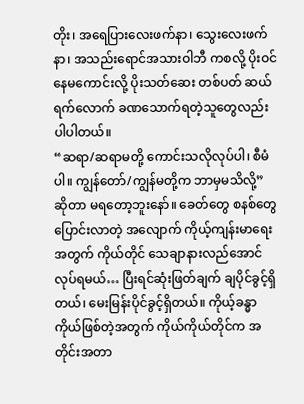တိုး၊ အရေပြားလေးဖက်နာ၊ သွေးလေးဖက်နာ၊ အသည်းရောင်အသားဝါဘီ ကစလို့ ပိုးဝင်နေမကောင်းလို့ ပိုးသတ်ဆေး တစ်ပတ် ဆယ်ရက်လောက် ခဏသောက်ရတဲ့သူတွေလည်း ပါပါတယ်။
“ဆရာ/ဆရာမတို့ ကောင်းသလိုလုပ်ပါ၊ စီမံပါ။ ကျွန်တော်/ကျွန်မတို့က ဘာမှမသိလို့” ဆိုတာ မရတော့ဘူးနော်။ ခေတ်တွေ စနစ်တွေ ပြောင်းလာတဲ့ အလျောက် ကိုယ့်ကျန်းမာရေးအတွက် ကိုယ်တိုင် သေချာနားလည်အောင် လုပ်ရမယ်… ပြီးရင်ဆုံးဖြတ်ချက် ချပိုင်ခွင့်ရှိတယ်၊ မေးမြန်းပိုင်ခွင့်ရှိတယ်။ ကိုယ့်ခန္ဓာကိုယ်ဖြစ်တဲ့အတွက် ကိုယ်ကိုယ်တိုင်က အတိုင်းအတာ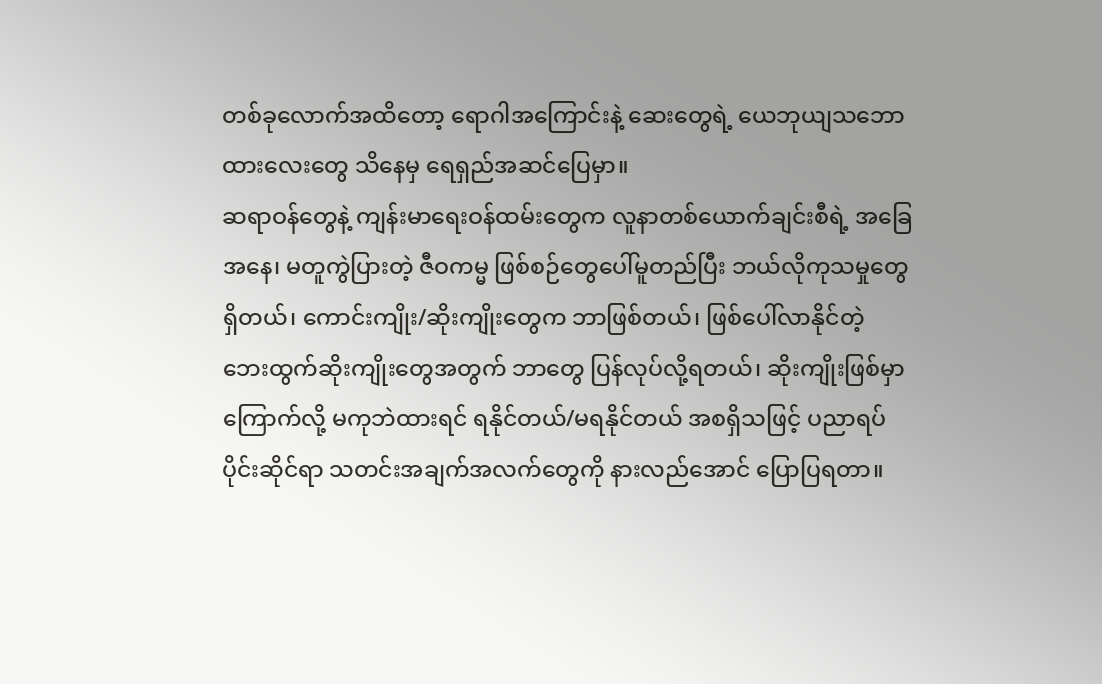တစ်ခုလောက်အထိတော့ ရောဂါအကြောင်းနဲ့ ဆေးတွေရဲ့ ယေဘုယျသဘောထားလေးတွေ သိနေမှ ရေရှည်အဆင်ပြေမှာ။
ဆရာဝန်တွေနဲ့ ကျန်းမာရေးဝန်ထမ်းတွေက လူနာတစ်ယောက်ချင်းစီရဲ့ အခြေအနေ၊ မတူကွဲပြားတဲ့ ဇီဝကမ္မ ဖြစ်စဉ်တွေပေါ်မူတည်ပြီး ဘယ်လိုကုသမှုတွေရှိတယ်၊ ကောင်းကျိုး/ဆိုးကျိုးတွေက ဘာဖြစ်တယ်၊ ဖြစ်ပေါ်လာနိုင်တဲ့ ဘေးထွက်ဆိုးကျိုးတွေအတွက် ဘာတွေ ပြန်လုပ်လို့ရတယ်၊ ဆိုးကျိုးဖြစ်မှာကြောက်လို့ မကုဘဲထားရင် ရနိုင်တယ်/မရနိုင်တယ် အစရှိသဖြင့် ပညာရပ်ပိုင်းဆိုင်ရာ သတင်းအချက်အလက်တွေကို နားလည်အောင် ပြောပြရတာ။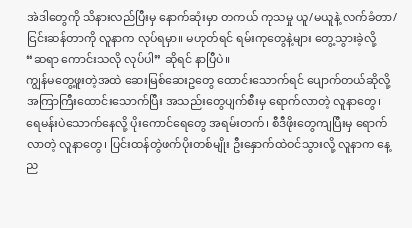အဲဒါတွေကို သိနားလည်ပြီးမှ နောက်ဆုံးမှာ တကယ် ကုသမှု ယူ/မယူနဲ့ လက်ခံတာ/ငြင်းဆန်တာကို လူနာက လုပ်ရမှာ။ မဟုတ်ရင် ရမ်းကုတွေနဲ့များ တွေ့သွားခဲ့လို့ “ဆရာ ကောင်းသလို လုပ်ပါ” ဆိုရင် နာပြီပဲ။
ကျွန်မတွေ့ဖူးတဲ့အထဲ ဆေးမြစ်ဆေးဥတွေ ထောင်းသောက်ရင် ပျောက်တယ်ဆိုလို့ အကြာကြီးထောင်းသောက်ပြီး အသည်းတွေပျက်စီးမှ ရောက်လာတဲ့ လူနာတွေ၊ ရေမန်းပဲသောက်နေလို့ ပိုးကောင်ရေတွေ အရမ်းတက်၊ စီဒီဖိုးတွေကျပြီးမှ ရောက်လာတဲ့ လူနာတွေ၊ ပြင်းထန်တွဲဖက်ပိုးတစ်မျိုး ဦးနှောက်ထဲဝင်သွားလို့ လူနာက နေ့ည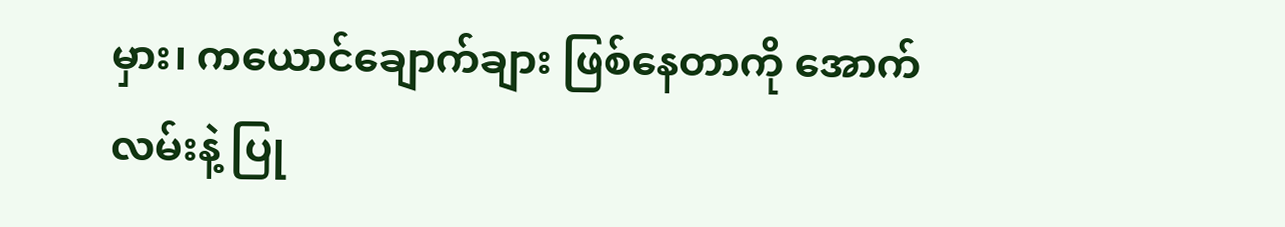မှား၊ ကယောင်ချောက်ချား ဖြစ်နေတာကို အောက်လမ်းနဲ့ ပြု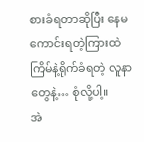စားခံရတာဆိုပြီး နေမကောင်းရတဲ့ကြားထဲ ကြိမ်နဲ့ရိုက်ခံရတဲ့ လူနာတွေနဲ့… စုံလို့ပါ့။
အဲ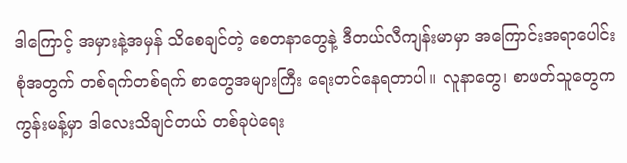ဒါကြောင့် အမှားနဲ့အမှန် သိစေချင်တဲ့ စေတနာတွေနဲ့ ဒီတယ်လီကျန်းမာမှာ အကြောင်းအရာပေါင်းစုံအတွက် တစ်ရက်တစ်ရက် စာတွေအများကြီး ရေးတင်နေရတာပါ။ လူနာတွေ၊ စာဖတ်သူတွေက ကွန်းမန့်မှာ ဒါလေးသိချင်တယ် တစ်ခုပဲရေး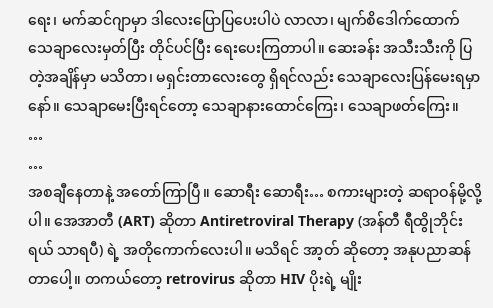ရေး၊ မက်ဆင်ဂျာမှာ ဒါလေးပြောပြပေးပါပဲ လာလာ၊ မျက်စိဒေါက်ထောက် သေချာလေးမှတ်ပြီး တိုင်ပင်ပြီး ရေးပေးကြတာပါ။ ဆေးခန်း အသီးသီးကို ပြတဲ့အချိန်မှာ မသိတာ၊ မရှင်းတာလေးတွေ ရှိရင်လည်း သေချာလေးပြန်မေးရမှာနော်။ သေချာမေးပြီးရင်တော့ သေချာနားထောင်ကြေး၊ သေချာဖတ်ကြေး။
…
…
အစချီနေတာနဲ့ အတော်ကြာပြီ။ ဆောရီး ဆောရီး… စကားများတဲ့ ဆရာဝန်မို့လို့ပါ။ အေအာတီ (ART) ဆိုတာ Antiretroviral Therapy (အန်တီ ရီထွိုဘိုင်းရယ် သာရပီ) ရဲ့ အတိုကောက်လေးပါ။ မသိရင် အာ့တ် ဆိုတော့ အနုပညာဆန်တာပေါ့။ တကယ်တော့ retrovirus ဆိုတာ HIV ပိုးရဲ့ မျိုး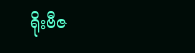ရိုးဗီဇ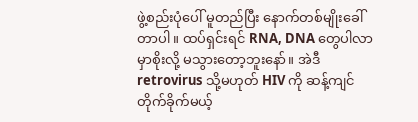ဖွဲ့စည်းပုံပေါ် မူတည်ပြီး နောက်တစ်မျိုးခေါ်တာပါ။ ထပ်ရှင်းရင် RNA, DNA တွေပါလာမှာစိုးလို့ မသွားတော့ဘူးနော်။ အဲဒီ retrovirus သို့မဟုတ် HIV ကို ဆန့်ကျင်တိုက်ခိုက်မယ့်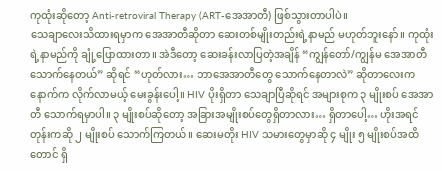ကုထုံးဆိုတော့ Anti-retroviral Therapy (ART-အေအာတီ) ဖြစ်သွားတာပါပဲ။
သေချာလေးသိထားရမှာက အေအာတီဆိုတာ ဆေးတစ်မျိုးတည်းရဲ့နာမည် မဟုတ်ဘူးနော်။ ကုထုံးရဲ့နာမည်ကို ချုံ့ပြောထားတာ။ အဲဒီတော့ ဆေးခန်းလာပြတဲ့အချိန် “ကျွန်တော်/ကျွန်မ အေအာတီ သောက်နေတယ်” ဆိုရင် “ဟုတ်လား… ဘာအေအာတီတွေ သောက်နေတာလဲ” ဆိုတာလေးက နောက်က လိုက်လာမယ့် မေးခွန်းပေါ့။ HIV ပိုးရှိတာ သေချာပြီဆိုရင် အများစုက ၃ မျိုးစပ် အေအာတီ သောက်ရမှာပါ။ ၃ မျိုးစပ်ဆိုတော့ အခြားအမျိုးစပ်တွေရှိတာလား… ရှိတာပေါ့… ဟိုးအရင်တုန်းကဆို ၂ မျိုးစပ် သောက်ကြတယ်။ ဆေးမတိုး HIV သမားတွေမှာဆို ၄ မျိုး ၅ မျိုးစပ်အထိတောင် ရှိ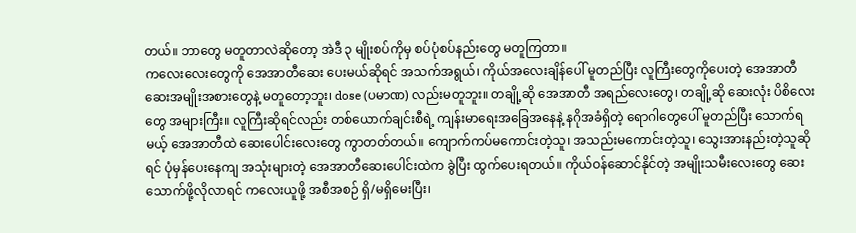တယ်။ ဘာတွေ မတူတာလဲဆိုတော့ အဲဒီ ၃ မျိုးစပ်ကိုမှ စပ်ပုံစပ်နည်းတွေ မတူကြတာ။
ကလေးလေးတွေကို အေအာတီဆေး ပေးမယ်ဆိုရင် အသက်အရွယ်၊ ကိုယ်အလေးချိန်ပေါ် မူတည်ပြီး လူကြီးတွေကိုပေးတဲ့ အေအာတီ ဆေးအမျိုးအစားတွေနဲ့ မတူတော့ဘူး၊ dose (ပမာဏ) လည်းမတူဘူး။ တချို့ဆို အေအာတီ အရည်လေးတွေ၊ တချို့ဆို ဆေးလုံး ပိစိလေးတွေ အများကြီး။ လူကြီးဆိုရင်လည်း တစ်ယောက်ချင်းစီရဲ့ ကျန်းမာရေးအခြေအနေနဲ့ နဂိုအခံရှိတဲ့ ရောဂါတွေပေါ် မူတည်ပြီး သောက်ရမယ့် အေအာတီထဲ ဆေးပေါင်းလေးတွေ ကွာတတ်တယ်။ ကျောက်ကပ်မကောင်းတဲ့သူ၊ အသည်းမကောင်းတဲ့သူ၊ သွေးအားနည်းတဲ့သူဆိုရင် ပုံမှန်ပေးနေကျ အသုံးများတဲ့ အေအာတီဆေးပေါင်းထဲက ခွဲပြီး ထွက်ပေးရတယ်။ ကိုယ်ဝန်ဆောင်နိုင်တဲ့ အမျိုးသမီးလေးတွေ ဆေးသောက်ဖို့လိုလာရင် ကလေးယူဖို့ အစီအစဉ် ရှိ/မရှိမေးပြီး၊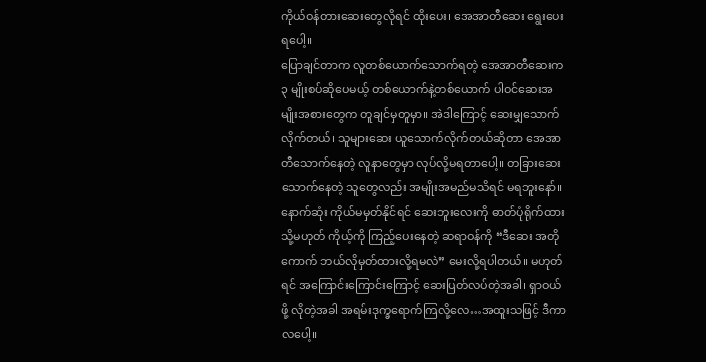ကိုယ်ဝန်တားဆေးတွေလိုရင် ထိုးပေး၊ အေအာတီဆေး ရွေးပေးရပေါ့။
ပြောချင်တာက လူတစ်ယောက်သောက်ရတဲ့ အေအာတီဆေးက ၃ မျိုးစပ်ဆိုပေမယ့် တစ်ယောက်နဲ့တစ်ယောက် ပါဝင်ဆေးအမျိုးအစားတွေက တူချင်မှတူမှာ။ အဲဒါကြောင့် ဆေးမျှသောက်လိုက်တယ်၊ သူများဆေး ယူသောက်လိုက်တယ်ဆိုတာ အေအာတီသောက်နေတဲ့ လူနာတွေမှာ လုပ်လို့မရတာပေါ့။ တခြားဆေးသောက်နေတဲ့ သူတွေလည်း အမျိုးအမည်မသိရင် မရဘူးနော်။ နောက်ဆုံး ကိုယ်မမှတ်နိုင်ရင် ဆေးဘူးလေးကို ဓာတ်ပုံရိုက်ထား သို့မဟုတ် ကိုယ့်ကို ကြည့်ပေးနေတဲ့ ဆရာဝန်ကို “ဒီဆေး အတိုကောက် ဘယ်လိုမှတ်ထားလို့ရမလဲ” မေးလို့ရပါတယ်။ မဟုတ်ရင် အကြောင်းကြောင်းကြောင့် ဆေးပြတ်လပ်တဲ့အခါ၊ ရှာဝယ်ဖို့ လိုတဲ့အခါ အရမ်းဒုက္ခရောက်ကြလို့လေ…အထူးသဖြင့် ဒီကာလပေါ့။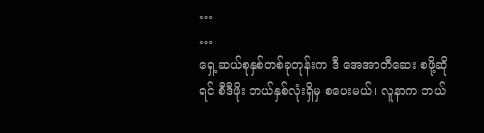…
…
ရှေ့ဆယ်စုနှစ်တစ်ခုတုန်းက ဒီ အေအာတီဆေး စဖို့ဆိုရင် စီဒီဖိုး ဘယ်နှစ်လုံးရှိမှ စပေးမယ်၊ လူနာက ဘယ်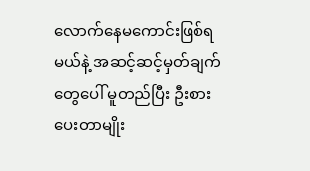လောက်နေမကောင်းဖြစ်ရမယ်နဲ့ အဆင့်ဆင့်မှတ်ချက်တွေပေါ် မူတည်ပြီး ဦးစားပေးတာမျိုး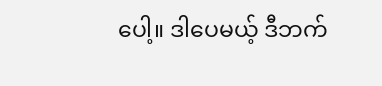ပေါ့။ ဒါပေမယ့် ဒီဘက်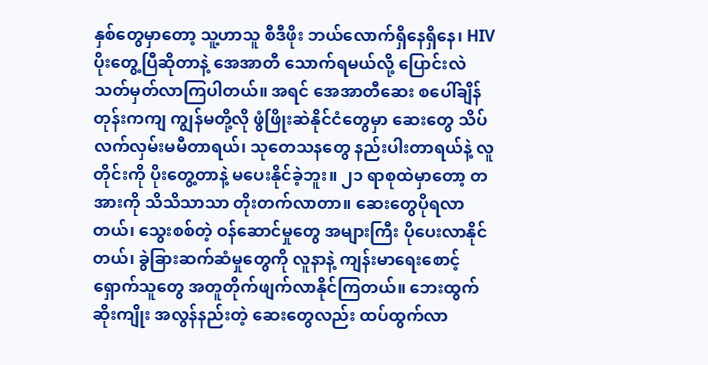နှစ်တွေမှာတော့ သူ့ဟာသူ စီဒီဖိုး ဘယ်လောက်ရှိနေရှိနေ၊ HIV ပိုးတွေ့ပြီဆိုတာနဲ့ အေအာတီ သောက်ရမယ်လို့ ပြောင်းလဲသတ်မှတ်လာကြပါတယ်။ အရင် အေအာတီဆေး စပေါ်ချိန်တုန်းကကျ ကျွန်မတို့လို ဖွံဖြိုးဆဲနိုင်ငံတွေမှာ ဆေးတွေ သိပ်လက်လှမ်းမမီတာရယ်၊ သုတေသနတွေ နည်းပါးတာရယ်နဲ့ လူတိုင်းကို ပိုးတွေ့တာနဲ့ မပေးနိုင်ခဲ့ဘူး။ ၂၁ ရာစုထဲမှာတော့ တအားကို သိသိသာသာ တိုးတက်လာတာ။ ဆေးတွေပိုရလာတယ်၊ သွေးစစ်တဲ့ ဝန်ဆောင်မှုတွေ အများကြီး ပိုပေးလာနိုင်တယ်၊ ခွဲခြားဆက်ဆံမှုတွေကို လူနာနဲ့ ကျန်းမာရေးစောင့်ရှောက်သူတွေ အတူတိုက်ဖျက်လာနိုင်ကြတယ်။ ဘေးထွက်ဆိုးကျိုး အလွန်နည်းတဲ့ ဆေးတွေလည်း ထပ်ထွက်လာ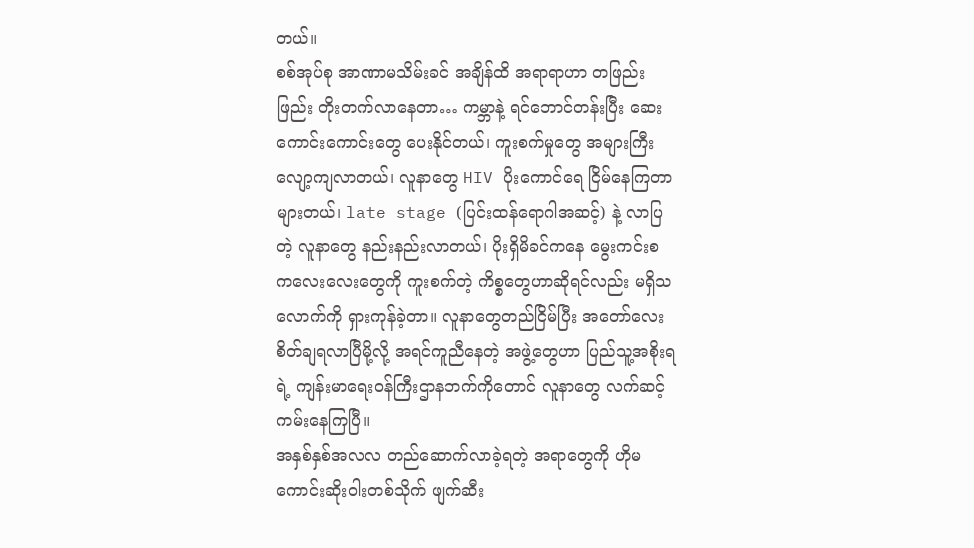တယ်။
စစ်အုပ်စု အာဏာမသိမ်းခင် အချိန်ထိ အရာရာဟာ တဖြည်းဖြည်း တိုးတက်လာနေတာ… ကမ္ဘာနဲ့ ရင်ဘောင်တန်းပြီး ဆေးကောင်းကောင်းတွေ ပေးနိုင်တယ်၊ ကူးစက်မှုတွေ အများကြီး လျော့ကျလာတယ်၊ လူနာတွေ HIV ပိုးကောင်ရေ ငြိမ်နေကြတာ များတယ်၊ late stage (ပြင်းထန်ရောဂါအဆင့်) နဲ့ လာပြတဲ့ လူနာတွေ နည်းနည်းလာတယ်၊ ပိုးရှိမိခင်ကနေ မွေးကင်းစ ကလေးလေးတွေကို ကူးစက်တဲ့ ကိစ္စတွေဟာဆိုရင်လည်း မရှိသလောက်ကို ရှားကုန်ခဲ့တာ။ လူနာတွေတည်ငြိမ်ပြီး အတော်လေး စိတ်ချရလာပြီမို့လို့ အရင်ကူညီနေတဲ့ အဖွဲ့တွေဟာ ပြည်သူ့အစိုးရရဲ့ ကျန်းမာရေးဝန်ကြီးဌာနဘက်ကိုတောင် လူနာတွေ လက်ဆင့်ကမ်းနေကြပြီ။
အနှစ်နှစ်အလလ တည်ဆောက်လာခဲ့ရတဲ့ အရာတွေကို ဟိုမကောင်းဆိုးဝါးတစ်သိုက် ဖျက်ဆီး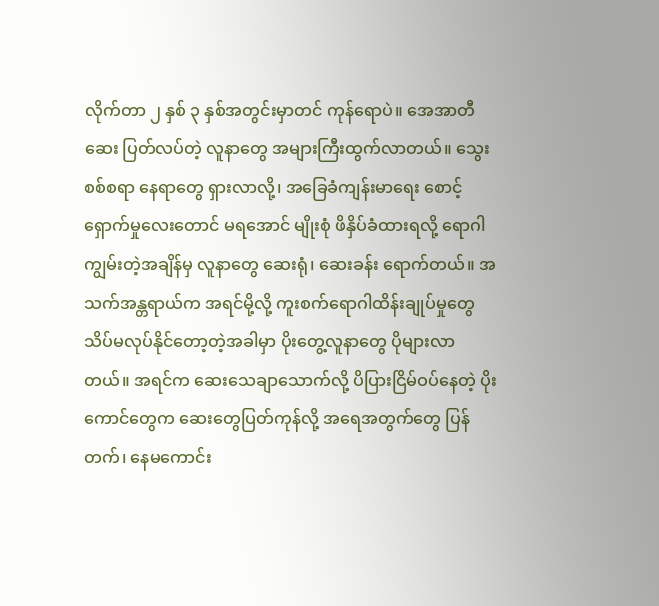လိုက်တာ ၂ နှစ် ၃ နှစ်အတွင်းမှာတင် ကုန်ရောပဲ။ အေအာတီ ဆေး ပြတ်လပ်တဲ့ လူနာတွေ အများကြီးထွက်လာတယ်။ သွေးစစ်စရာ နေရာတွေ ရှားလာလို့၊ အခြေခံကျန်းမာရေး စောင့်ရှောက်မှုလေးတောင် မရအောင် မျိုးစုံ ဖိနှိပ်ခံထားရလို့ ရောဂါကျွမ်းတဲ့အချိန်မှ လူနာတွေ ဆေးရုံ၊ ဆေးခန်း ရောက်တယ်။ အသက်အန္တရာယ်က အရင်မို့လို့ ကူးစက်ရောဂါထိန်းချုပ်မှုတွေ သိပ်မလုပ်နိုင်တော့တဲ့အခါမှာ ပိုးတွေ့လူနာတွေ ပိုများလာတယ်။ အရင်က ဆေးသေချာသောက်လို့ ပိပြားငြိမ်ဝပ်နေတဲ့ ပိုးကောင်တွေက ဆေးတွေပြတ်ကုန်လို့ အရေအတွက်တွေ ပြန်တက်၊ နေမကောင်း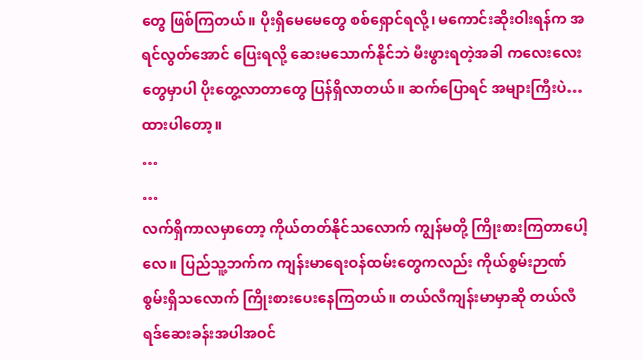တွေ ဖြစ်ကြတယ်။ ပိုးရှိမေမေတွေ စစ်ရှောင်ရလို့၊ မကောင်းဆိုးဝါးရန်က အရင်လွတ်အောင် ပြေးရလို့ ဆေးမသောက်နိုင်ဘဲ မီးဖွားရတဲ့အခါ ကလေးလေးတွေမှာပါ ပိုးတွေ့လာတာတွေ ပြန်ရှိလာတယ်။ ဆက်ပြောရင် အများကြီးပဲ… ထားပါတော့။
…
…
လက်ရှိကာလမှာတော့ ကိုယ်တတ်နိုင်သလောက် ကျွန်မတို့ ကြိုးစားကြတာပေါ့လေ။ ပြည်သူ့ဘက်က ကျန်းမာရေးဝန်ထမ်းတွေကလည်း ကိုယ်စွမ်းဉာဏ်စွမ်းရှိသလောက် ကြိုးစားပေးနေကြတယ်။ တယ်လီကျန်းမာမှာဆို တယ်လီရဒ်ဆေးခန်းအပါအဝင်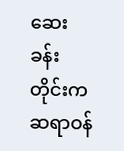ဆေးခန်းတိုင်းက ဆရာဝန်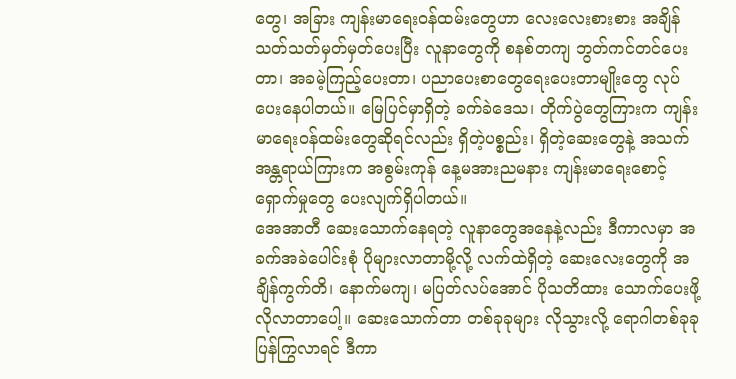တွေ၊ အခြား ကျန်းမာရေးဝန်ထမ်းတွေဟာ လေးလေးစားစား အချိန်သတ်သတ်မှတ်မှတ်ပေးပြီး လူနာတွေကို စနစ်တကျ ဘွတ်ကင်တင်ပေးတာ၊ အခမဲ့ကြည့်ပေးတာ၊ ပညာပေးစာတွေရေးပေးတာမျိုးတွေ လုပ်ပေးနေပါတယ်။ မြေပြင်မှာရှိတဲ့ ခက်ခဲဒေသ၊ တိုက်ပွဲတွေကြားက ကျန်းမာရေးဝန်ထမ်းတွေဆိုရင်လည်း ရှိတဲ့ပစ္စည်း၊ ရှိတဲ့ဆေးတွေနဲ့ အသက်အန္တရာယ်ကြားက အစွမ်းကုန် နေ့မအားညမနား ကျန်းမာရေးစောင့်ရှောက်မှုတွေ ပေးလျက်ရှိပါတယ်။
အေအာတီ ဆေးသောက်နေရတဲ့ လူနာတွေအနေနဲ့လည်း ဒီကာလမှာ အခက်အခဲပေါင်းစုံ ပိုများလာတာမို့လို့ လက်ထဲရှိတဲ့ ဆေးလေးတွေကို အချိန်ကွက်တိ၊ နောက်မကျ၊ မပြတ်လပ်အောင် ပိုသတိထား သောက်ပေးဖို့ လိုလာတာပေါ့။ ဆေးသောက်တာ တစ်ခုခုများ လိုသွားလို့ ရောဂါတစ်ခုခု ပြန်ကြွလာရင် ဒီကာ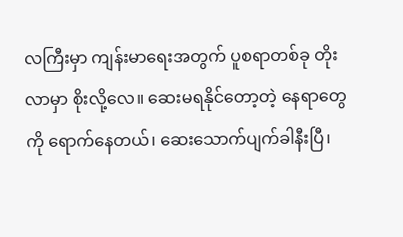လကြီးမှာ ကျန်းမာရေးအတွက် ပူစရာတစ်ခု တိုးလာမှာ စိုးလို့လေ။ ဆေးမရနိုင်တော့တဲ့ နေရာတွေကို ရောက်နေတယ်၊ ဆေးသောက်ပျက်ခါနီးပြီ၊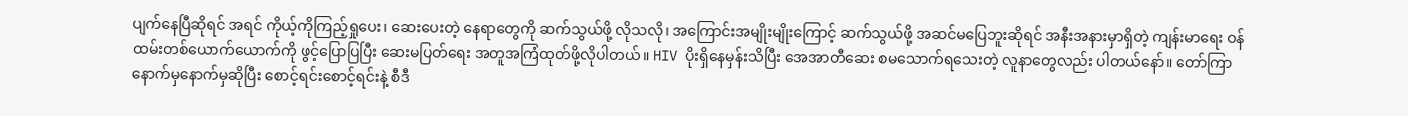ပျက်နေပြီဆိုရင် အရင် ကိုယ့်ကိုကြည့်ရှုပေး၊ ဆေးပေးတဲ့ နေရာတွေကို ဆက်သွယ်ဖို့ လိုသလို၊ အကြောင်းအမျိုးမျိုးကြောင့် ဆက်သွယ်ဖို့ အဆင်မပြေဘူးဆိုရင် အနီးအနားမှာရှိတဲ့ ကျန်းမာရေး ဝန်ထမ်းတစ်ယောက်ယောက်ကို ဖွင့်ပြောပြပြီး ဆေးမပြတ်ရေး အတူအကြံထုတ်ဖို့လိုပါတယ်။ HIV ပိုးရှိနေမှန်းသိပြီး အေအာတီဆေး စမသောက်ရသေးတဲ့ လူနာတွေလည်း ပါတယ်နော်။ တော်ကြာ နောက်မှနောက်မှဆိုပြီး စောင့်ရင်းစောင့်ရင်းနဲ့ စီဒီ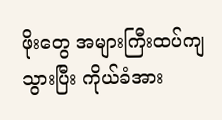ဖိုးတွေ အများကြီးထပ်ကျသွားပြီး ကိုယ်ခံအား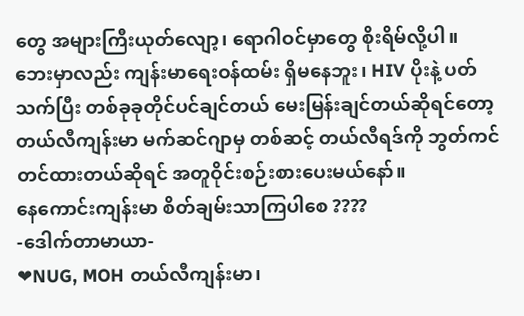တွေ အများကြီးယုတ်လျော့၊ ရောဂါဝင်မှာတွေ စိုးရိမ်လို့ပါ။
ဘေးမှာလည်း ကျန်းမာရေးဝန်ထမ်း ရှိမနေဘူး၊ HIV ပိုးနဲ့ ပတ်သက်ပြီး တစ်ခုခုတိုင်ပင်ချင်တယ် မေးမြန်းချင်တယ်ဆိုရင်တော့ တယ်လီကျန်းမာ မက်ဆင်ဂျာမှ တစ်ဆင့် တယ်လီရဒ်ကို ဘွတ်ကင်တင်ထားတယ်ဆိုရင် အတူဝိုင်းစဉ်းစားပေးမယ်နော်။
နေကောင်းကျန်းမာ စိတ်ချမ်းသာကြပါစေ ????
-ဒေါက်တာမာယာ-
❤NUG, MOH တယ်လီကျန်းမာ၊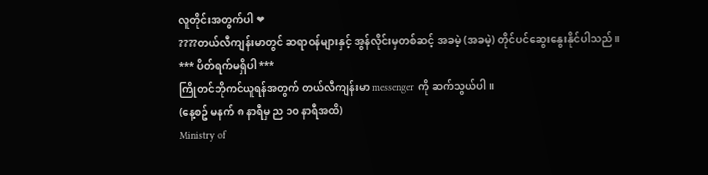လူတိုင်းအတွက်ပါ ❤
????တယ်လီကျန်းမာတွင် ဆရာဝန်များနှင့် အွန်လိုင်းမှတစ်ဆင့် အခမဲ့ (အခမဲ့) တိုင်ပင်ဆွေးနွေးနိုင်ပါသည်။
*** ပိတ်ရက်မရှိပါ ***
ကြိုတင်ဘိုကင်ယူရန်အတွက် တယ်လီကျန်းမာ messenger ကို ဆက်သွယ်ပါ။
(နေ့စဥ် မနက် ၈ နာရီမှ ည ၁၀ နာရီအထိ)
Ministry of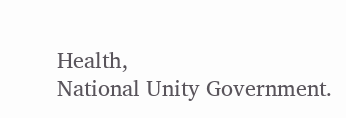Health,
National Unity Government.